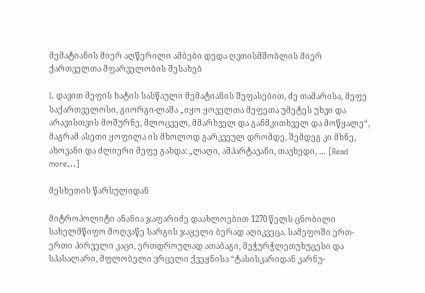მემატიანის მიერ აღწერილი ამბები დედა ღვთისმშობლის მიერ ქართველთა მფარველობის შესახებ

I. დავით მეფის ხატის სასწაული მემატიანის შეფასებით, ძე თამარისა, მეფე საქართველოსი, გიორგი-ლაშა „იყო ყოველთა მეფეთა უმეტეს უხვი და არავისთვის მოშურნე, მლოცველ, მმარხველ და განმკითხველ და მოწყალე“, მაგრამ ასეთი ყოფილა ის მხოლოდ გარკვეულ დრომდე, შემდეგ კი მხნე, ახოვანი და ძლიერი მეფე გახდა: „ლაღი, ამპარტავანი, თავხედი, … [Read more...]

მესხეთის წარსულიდან

მიტროპოლიტი ანანია ჯაფარიძე დაახლოებით 1270 წელს ცნობილი სახელმწიფო მოღვაწე სარგის ჯაყელი ბერად აღიკვეცა. სამეფოში ერთ-ერთი პირველი კაცი, ერთდროულად ათაბაგი, მეჭურჭლეთუხუცესი და სპასალარი, მფლობელი ვრცელი ქვეყნისა “ტასისკარიდან კარნუ-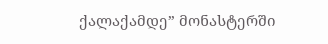ქალაქამდე” მონასტერში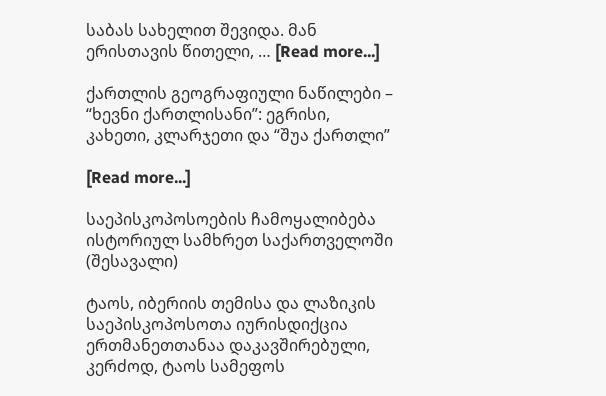საბას სახელით შევიდა. მან ერისთავის წითელი, … [Read more...]

ქართლის გეოგრაფიული ნაწილები – “ხევნი ქართლისანი”: ეგრისი, კახეთი, კლარჯეთი და “შუა ქართლი”

[Read more...]

საეპისკოპოსოების ჩამოყალიბება ისტორიულ სამხრეთ საქართველოში (შესავალი)

ტაოს, იბერიის თემისა და ლაზიკის საეპისკოპოსოთა იურისდიქცია ერთმანეთთანაა დაკავშირებული, კერძოდ, ტაოს სამეფოს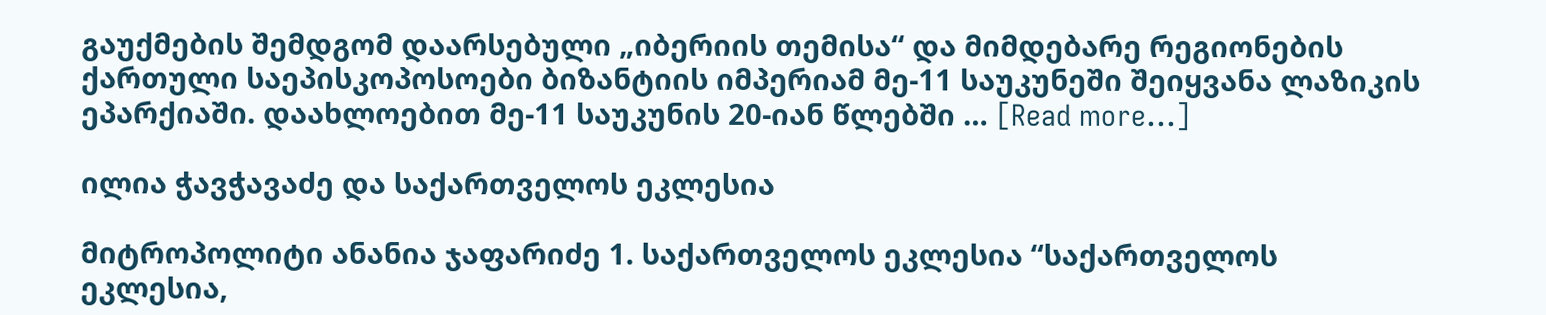გაუქმების შემდგომ დაარსებული „იბერიის თემისა“ და მიმდებარე რეგიონების ქართული საეპისკოპოსოები ბიზანტიის იმპერიამ მე-11 საუკუნეში შეიყვანა ლაზიკის ეპარქიაში. დაახლოებით მე-11 საუკუნის 20-იან წლებში … [Read more...]

ილია ჭავჭავაძე და საქართველოს ეკლესია

მიტროპოლიტი ანანია ჯაფარიძე 1. საქართველოს ეკლესია “საქართველოს ეკლესია,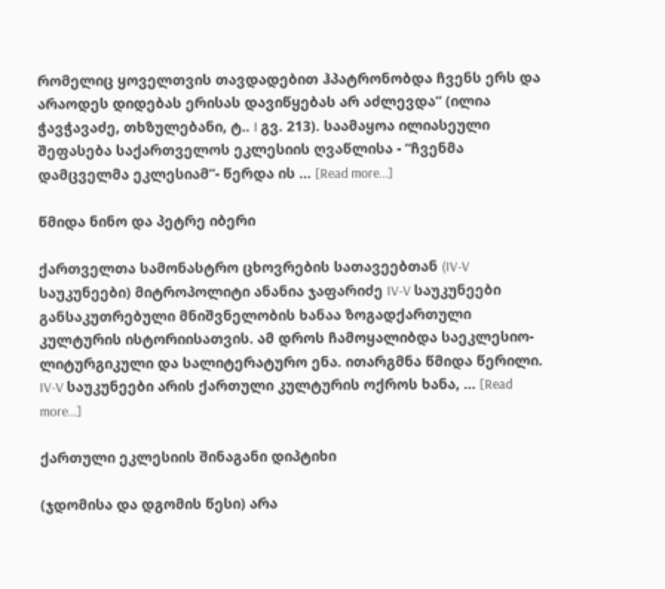რომელიც ყოველთვის თავდადებით ჰპატრონობდა ჩვენს ერს და არაოდეს დიდებას ერისას დავიწყებას არ აძლევდა” (ილია ჭავჭავაძე, თხზულებანი, ტ.. I გვ. 213). საამაყოა ილიასეული შეფასება საქართველოს ეკლესიის ღვაწლისა - “ჩვენმა დამცველმა ეკლესიამ”- წერდა ის … [Read more...]

წმიდა ნინო და პეტრე იბერი

ქართველთა სამონასტრო ცხოვრების სათავეებთან (IV-V საუკუნეები) მიტროპოლიტი ანანია ჯაფარიძე IV-V საუკუნეები განსაკუთრებული მნიშვნელობის ხანაა ზოგადქართული კულტურის ისტორიისათვის. ამ დროს ჩამოყალიბდა საეკლესიო-ლიტურგიკული და სალიტერატურო ენა. ითარგმნა წმიდა წერილი. IV-V საუკუნეები არის ქართული კულტურის ოქროს ხანა, … [Read more...]

ქართული ეკლესიის შინაგანი დიპტიხი

(ჯდომისა და დგომის წესი) არა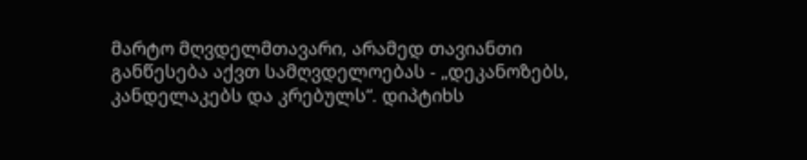მარტო მღვდელმთავარი, არამედ თავიანთი განწესება აქვთ სამღვდელოებას - „დეკანოზებს, კანდელაკებს და კრებულს“. დიპტიხს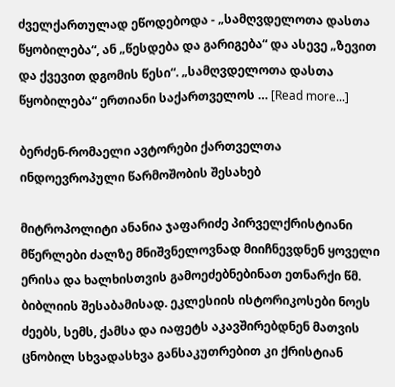ძველქართულად ეწოდებოდა - „სამღვდელოთა დასთა წყობილება“, ან „წესდება და გარიგება“ და ასევე „ზევით და ქვევით დგომის წესი“. „სამღვდელოთა დასთა წყობილება“ ერთიანი საქართველოს … [Read more...]

ბერძენ-რომაელი ავტორები ქართველთა ინდოევროპული წარმოშობის შესახებ

მიტროპოლიტი ანანია ჯაფარიძე პირველქრისტიანი მწერლები ძალზე მნიშვნელოვნად მიიჩნევდნენ ყოველი ერისა და ხალხისთვის გამოეძებნებინათ ეთნარქი წმ. ბიბლიის შესაბამისად. ეკლესიის ისტორიკოსები ნოეს ძეებს, სემს, ქამსა და იაფეტს აკავშირებდნენ მათვის ცნობილ სხვადასხვა განსაკუთრებით კი ქრისტიან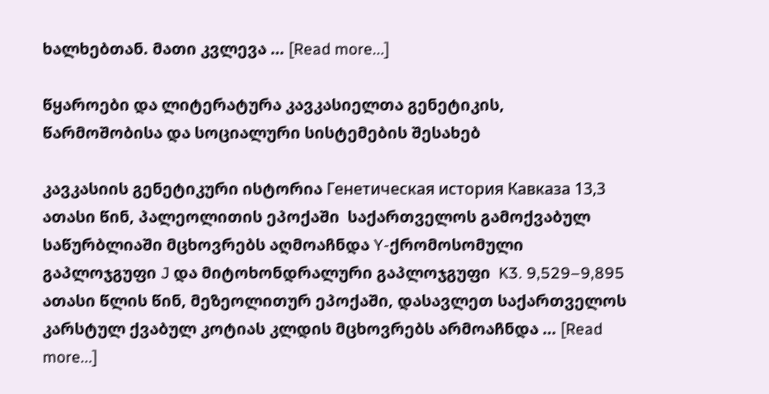ხალხებთან. მათი კვლევა … [Read more...]

წყაროები და ლიტერატურა კავკასიელთა გენეტიკის, წარმოშობისა და სოციალური სისტემების შესახებ

კავკასიის გენეტიკური ისტორია Генетическая история Кавказа 13,3 ათასი წინ, პალეოლითის ეპოქაში  საქართველოს გამოქვაბულ საწურბლიაში მცხოვრებს აღმოაჩნდა Y-ქრომოსომული გაპლოჯგუფი J და მიტოხონდრალური გაპლოჯგუფი  K3. 9,529–9,895 ათასი წლის წინ, მეზეოლითურ ეპოქაში, დასავლეთ საქართველოს კარსტულ ქვაბულ კოტიას კლდის მცხოვრებს არმოაჩნდა … [Read more...]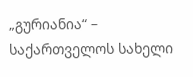„გურიანია“ – საქართველოს სახელი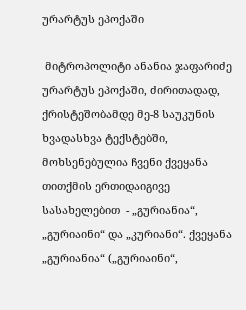ურარტუს ეპოქაში

 მიტროპოლიტი ანანია ჯაფარიძე            ურარტუს ეპოქაში, ძირითადად, ქრისტეშობამდე მე-8 საუკუნის ხვადასხვა ტექსტებში, მოხსენებულია ჩვენი ქვეყანა თითქმის ერთიდაიგივე სასახელებით  - „გურიანია“, „გურიაინი“ და „კურიანი“. ქვეყანა „გურიანია“ („გურიაინი“,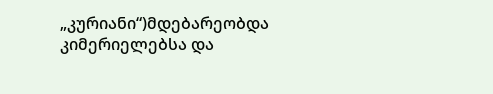„კურიანი“)მდებარეობდა კიმერიელებსა და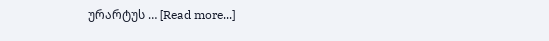ურარტუს … [Read more...]